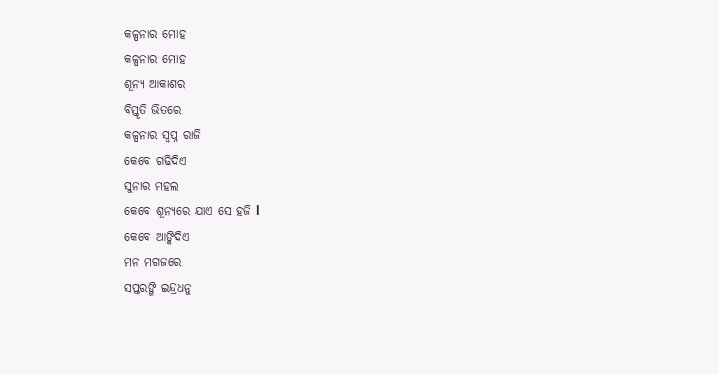କଳ୍ପନାର ମୋହ
କଳ୍ପନାର ମୋହ
ଶୂନ୍ୟ ଆକାଶର
ବିସ୍ତୃତି ଭିତରେ
କଳ୍ପନାର ସ୍ବପ୍ନ ରାଜି
କେବେ ଗଢିଦିଏ
ସୁନାର ମହଲ
କେବେ ଶୂନ୍ୟରେ ଯାଏ ସେ ହଜି l
କେବେ ଆଙ୍କିଦିଏ
ମନ ମଗଜରେ
ସପ୍ତରଙ୍ଗି ଇନ୍ଦ୍ରଧନୁ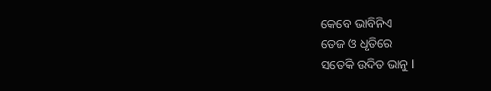କେବେ ଭାବିନିଏ
ତେଜ ଓ ଧୃତିରେ
ସତେକି ଉଦିତ ଭାନୁ l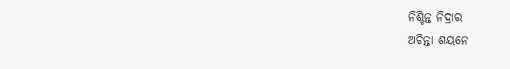ନିଶ୍ଚିନ୍ତ ନିଦ୍ରାର
ଅଚିନ୍ତା ଶୟନେ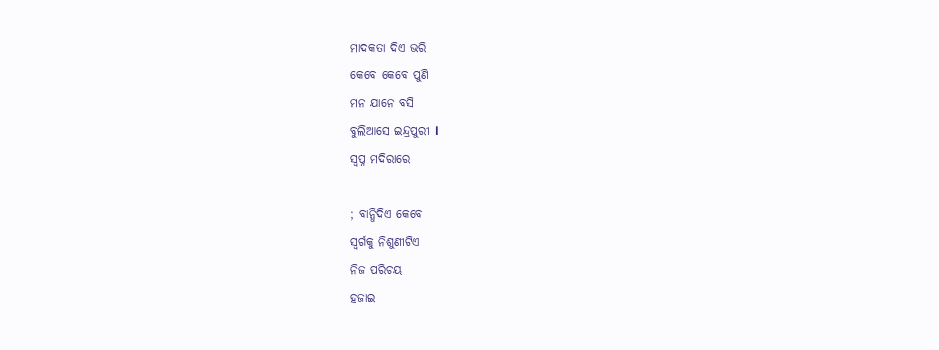ମାଦକତା ଦିଏ ଭରି
କେବେ କେବେ ପୁଣି
ମନ ଯାନେ ବସି
ବୁଲିଆସେ ଇନ୍ଦ୍ରପୁରୀ l
ସ୍ୱପ୍ନ ମଦିରାରେ

; ବାନ୍ଧିଦିଏ କେବେ
ସ୍ୱର୍ଗକୁ ନିଶୁଣୀଟିଏ
ନିଜ ପରିଚୟ
ହଜାଇ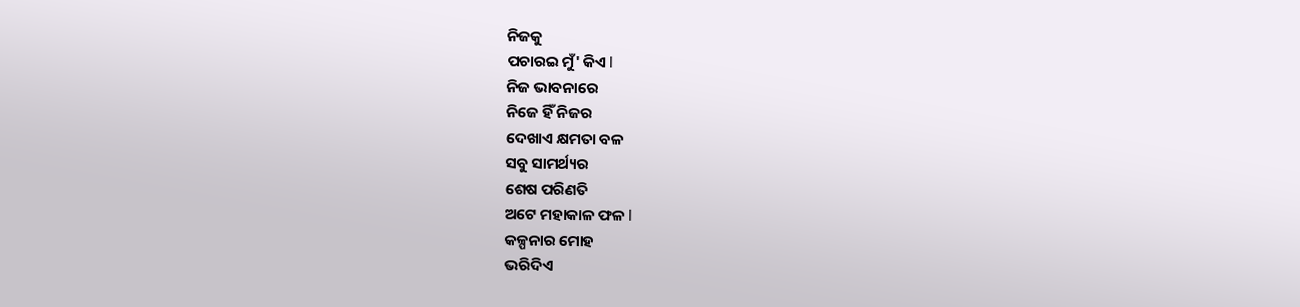ନିଜକୁ
ପଚାରଇ ମୁଁ' କିଏ l
ନିଜ ଭାବନାରେ
ନିଜେ ହିଁ ନିଜର
ଦେଖାଏ କ୍ଷମତା ବଳ
ସବୁ ସାମର୍ଥ୍ୟର
ଶେଷ ପରିଣତି
ଅଟେ ମହାକାଳ ଫଳ l
କଳ୍ପନାର ମୋହ
ଭରିଦିଏ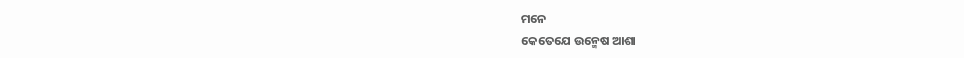ମନେ
କେତେଯେ ଉନ୍ମେଷ ଆଶା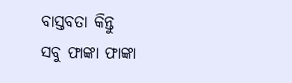ବାସ୍ତବତା କିନ୍ତୁ
ସବୁ ଫାଙ୍କା ଫାଙ୍କା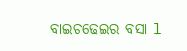ବାଇଚଢେଇର ବସା l